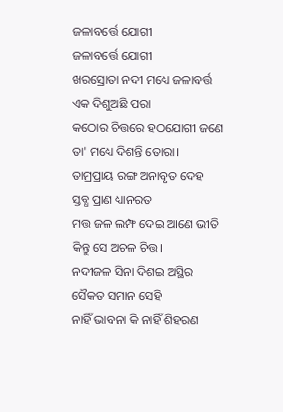ଜଳାବର୍ତ୍ତେ ଯୋଗୀ
ଜଳାବର୍ତ୍ତେ ଯୋଗୀ
ଖରସ୍ରୋତା ନଦୀ ମଧ୍ୟେ ଜଳାବର୍ତ୍ତ
ଏକ ଦିଶୁଅଛି ପରା
କଠୋର ଚିତ୍ତରେ ହଠଯୋଗୀ ଜଣେ
ତା' ମଧ୍ୟେ ଦିଶନ୍ତି ତୋରା।
ତାମ୍ରପ୍ରାୟ ରଙ୍ଗ ଅନାବୃତ ଦେହ
ସ୍ତବ୍ଧ ପ୍ରାଣ ଧ୍ୟାନରତ
ମତ୍ତ ଜଳ ଲମ୍ଫ ଦେଇ ଆଣେ ଭୀତି
କିନ୍ତୁ ସେ ଅଚଳ ଚିତ୍ତ।
ନଦୀଜଳ ସିନା ଦିଶଇ ଅସ୍ଥିର
ସୈକତ ସମାନ ସେହି
ନାହିଁ ଭାବନା କି ନାହିଁ ଶିହରଣ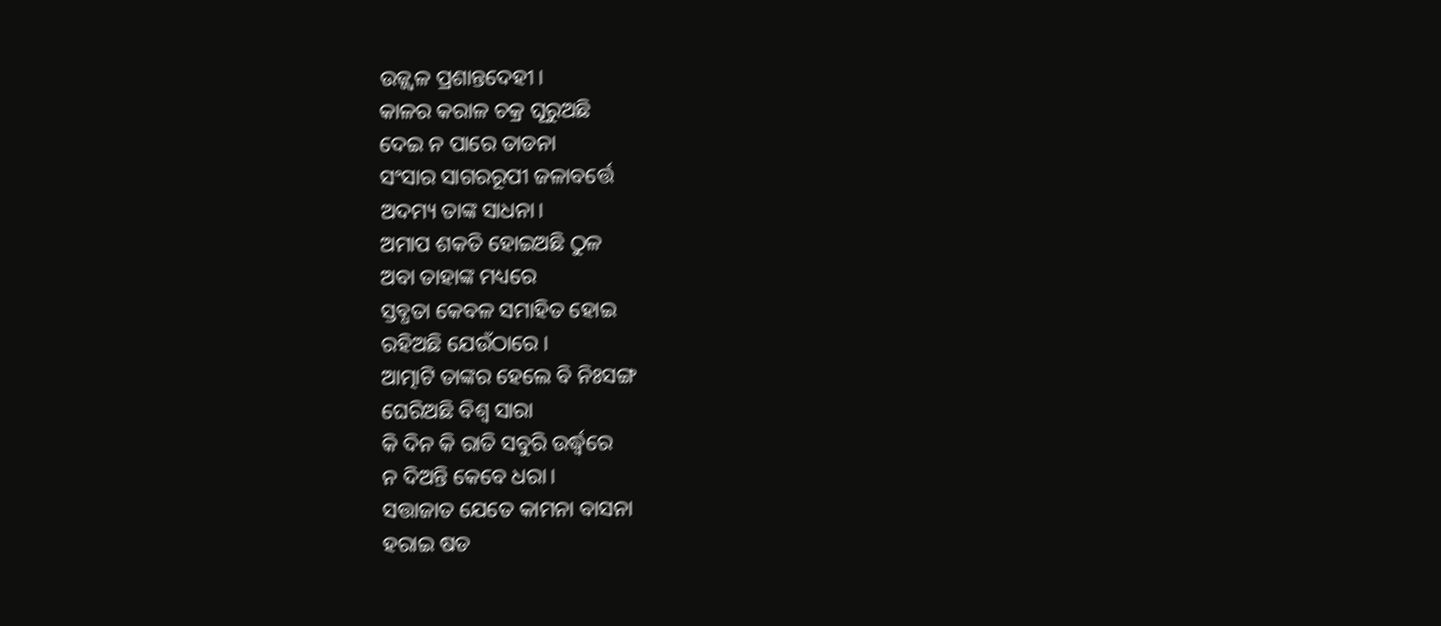ଉଜ୍ଜ୍ୱଳ ପ୍ରଶାନ୍ତଦେହୀ।
କାଳର କରାଳ ଚକ୍ର ଘୂରୁଅଛି
ଦେଇ ନ ପାରେ ତାଡନା
ସଂସାର ସାଗରରୂପୀ ଜଳାବର୍ତ୍ତେ
ଅଦମ୍ୟ ତାଙ୍କ ସାଧନା।
ଅମାପ ଶକତି ହୋଇଅଛି ଠୁଳ
ଅବା ତାହାଙ୍କ ମଧ୍ୟରେ
ସ୍ତବ୍ଧତା କେବଳ ସମାହିତ ହୋଇ
ରହିଅଛି ଯେଉଁଠାରେ।
ଆତ୍ମାଟି ତାଙ୍କର ହେଲେ ବି ନିଃସଙ୍ଗ
ଘେରିଅଛି ବିଶ୍ଵ ସାରା
କି ଦିନ କି ରାତି ସବୁରି ଉର୍ଦ୍ଧ୍ୱରେ
ନ ଦିଅନ୍ତି କେବେ ଧରା।
ସତ୍ତାଜାତ ଯେତେ କାମନା ବାସନା
ହରାଇ ଷଡ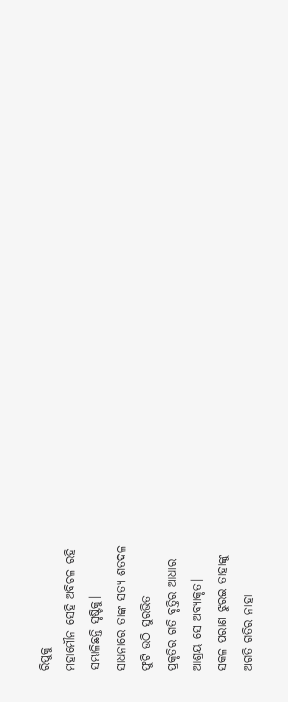ରିପୁକୁ
ମହାମୌନ ସେହି ଅବିଚଳ ରହି
ସମ୍ଭାଳିଛନ୍ତି ସୃଷ୍ଟିକୁ।
ସାଧନାରେ ତାଙ୍କ ସତ୍ୟ ଶତଦଳ
ଫୁଟି ଉଠି ସୁରଭିତ
ପ୍ରକୃତିର ଗତି ବୃତ୍ତିର ଆଧାର
ଆଶ୍ରୟ ସେ ଅବ୍ୟାକୃତ।
ସକଳ ପରାଣ ଝୁରଇ ତାହାଙ୍କୁ
ଅଗତି ଗତିର ନାହା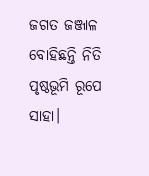ଜଗତ ଜଞ୍ଜାଳ ବୋହିଛନ୍ତି ନିତି
ପୃଷ୍ଠଭୂମି ରୂପେ ସାହା।